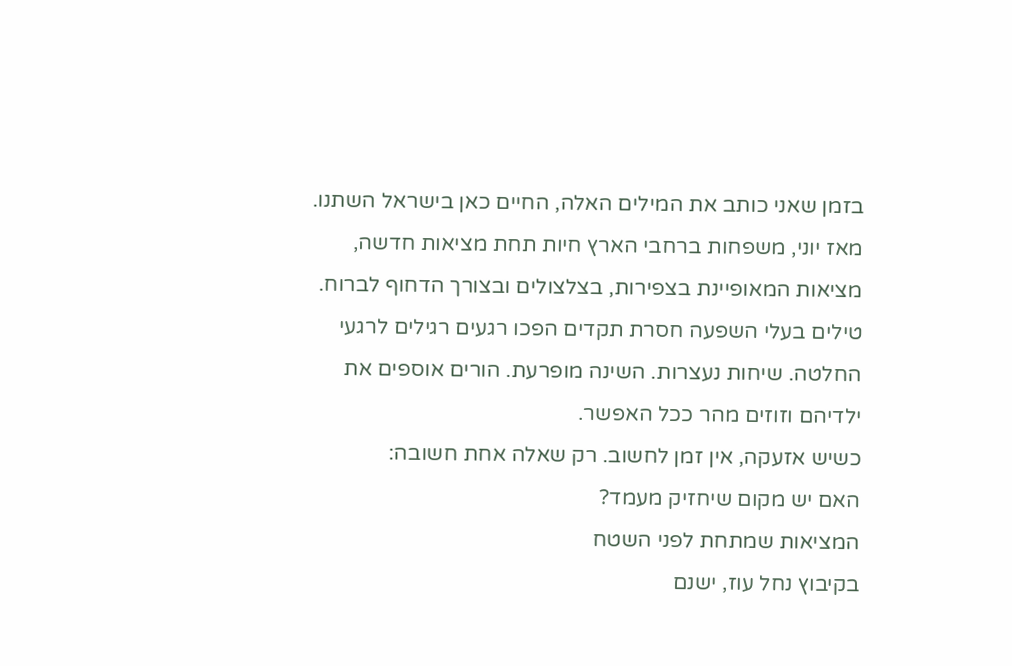בזמן שאני כותב את המילים האלה, החיים כאן בישראל השתנו.
מאז יוני, משפחות ברחבי הארץ חיות תחת מציאות חדשה, מציאות המאופיינת בצפירות, בצלצולים ובצורך הדחוף לברוח. טילים בעלי השפעה חסרת תקדים הפכו רגעים רגילים לרגעי החלטה. שיחות נעצרות. השינה מופרעת. הורים אוספים את ילדיהם וזוזים מהר ככל האפשר.
כשיש אזעקה, אין זמן לחשוב. רק שאלה אחת חשובה:
האם יש מקום שיחזיק מעמד?
המציאות שמתחת לפני השטח
בקיבוץ נחל עוז, ישנם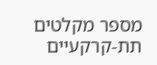מספר מקלטים תת-קרקעיים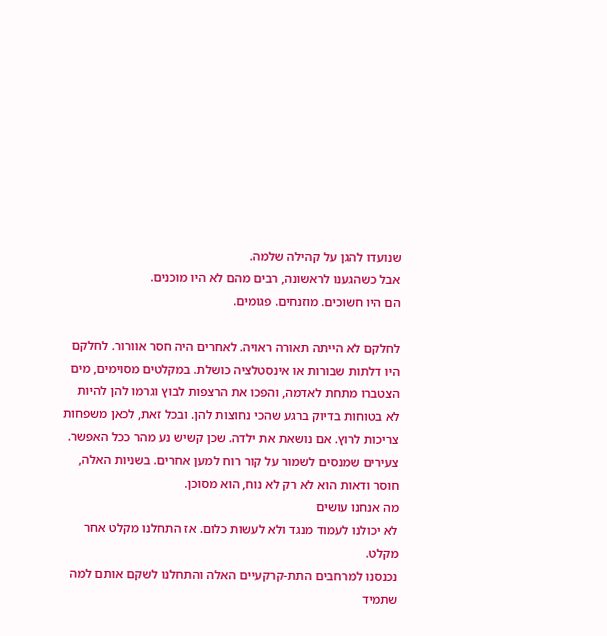שנועדו להגן על קהילה שלמה.
אבל כשהגענו לראשונה, רבים מהם לא היו מוכנים.
הם היו חשוכים. מוזנחים. פגומים.

לחלקם לא הייתה תאורה ראויה. לאחרים היה חסר אוורור. לחלקם היו דלתות שבורות או אינסטלציה כושלת. במקלטים מסוימים, מים הצטברו מתחת לאדמה, והפכו את הרצפות לבוץ וגרמו להן להיות לא בטוחות בדיוק ברגע שהכי נחוצות להן. ובכל זאת, לכאן משפחות צריכות לרוץ. אם נושאת את ילדה. שכן קשיש נע מהר ככל האפשר. צעירים שמנסים לשמור על קור רוח למען אחרים. בשניות האלה, חוסר ודאות הוא לא רק לא נוח, הוא מסוכן.
מה אנחנו עושים
לא יכולנו לעמוד מנגד ולא לעשות כלום. אז התחלנו מקלט אחר מקלט.
נכנסנו למרחבים התת-קרקעיים האלה והתחלנו לשקם אותם למה שתמיד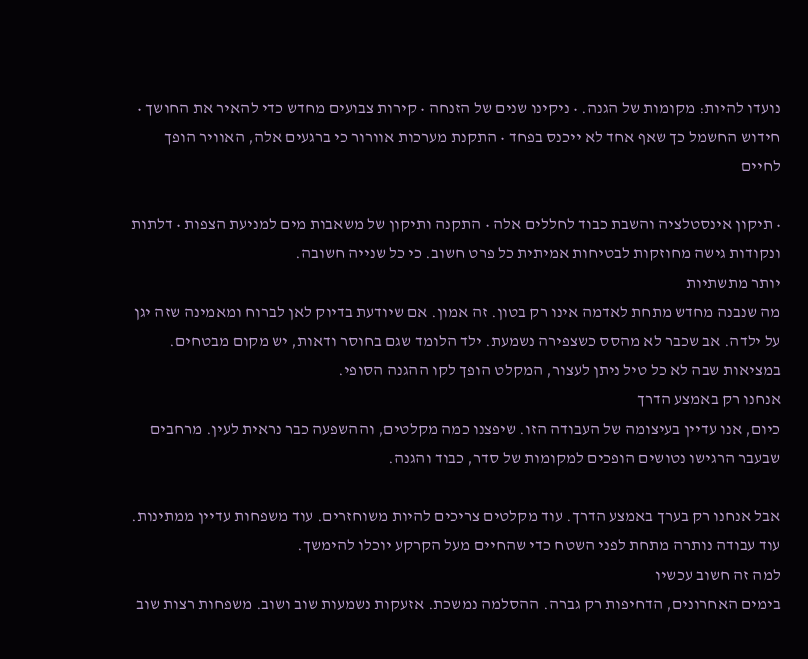נועדו להיות: מקומות של הגנה. • ניקינו שנים של הזנחה • קירות צבועים מחדש כדי להאיר את החושך • חידוש החשמל כך שאף אחד לא ייכנס בפחד • התקנת מערכות אוורור כי ברגעים אלה, האוויר הופך לחיים

• תיקון אינסטלציה והשבת כבוד לחללים אלה • התקנה ותיקון של משאבות מים למניעת הצפות • דלתות ונקודות גישה מחוזקות לבטיחות אמיתית כל פרט חשוב. כי כל שנייה חשובה.
יותר מתשתיות
מה שנבנה מחדש מתחת לאדמה אינו רק בטון. זה אמון. אם שיודעת בדיוק לאן לברוח ומאמינה שזה יגן על ילדה. אב שכבר לא מהסס כשצפירה נשמעת. ילד הלומד שגם בחוסר ודאות, יש מקום מבטחים. במציאות שבה לא כל טיל ניתן לעצור, המקלט הופך לקו ההגנה הסופי.
אנחנו רק באמצע הדרך
כיום, אנו עדיין בעיצומה של העבודה הזו. שיפצנו כמה מקלטים, וההשפעה כבר נראית לעין. מרחבים שבעבר הרגישו נטושים הופכים למקומות של סדר, כבוד והגנה.

אבל אנחנו רק בערך באמצע הדרך. עוד מקלטים צריכים להיות משוחזרים. עוד משפחות עדיין ממתינות. עוד עבודה נותרה מתחת לפני השטח כדי שהחיים מעל הקרקע יוכלו להימשך.
למה זה חשוב עכשיו
בימים האחרונים, הדחיפות רק גברה. ההסלמה נמשכת. אזעקות נשמעות שוב ושוב. משפחות רצות שוב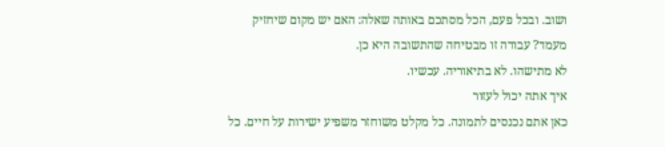ושוב. ובכל פעם, הכל מסתכם באותה שאלה: האם יש מקום שיחזיק מעמד? עבודה זו מבטיחה שהתשובה היא כן.
לא מתישהו. לא בתיאוריה. עכשיו.
איך אתה יכול לעזור
כאן אתם נכנסים לתמונה. כל מקלט משוחזר משפיע ישירות על חיים. כל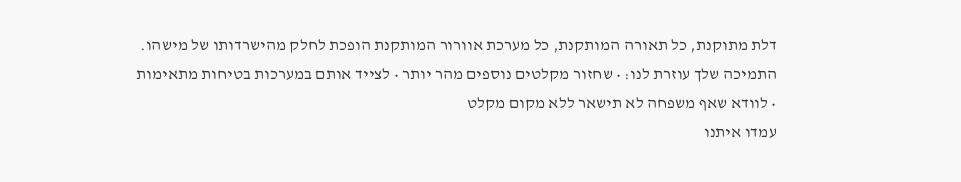דלת מתוקנת, כל תאורה המותקנת, כל מערכת אוורור המותקנת הופכת לחלק מהישרדותו של מישהו.
התמיכה שלך עוזרת לנו: • שחזור מקלטים נוספים מהר יותר • לצייד אותם במערכות בטיחות מתאימות • לוודא שאף משפחה לא תישאר ללא מקום מקלט
עמדו איתנו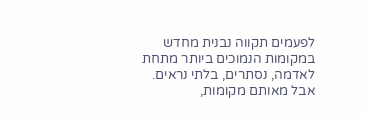לפעמים תקווה נבנית מחדש במקומות הנמוכים ביותר מתחת לאדמה, נסתרים, בלתי נראים. אבל מאותם מקומות,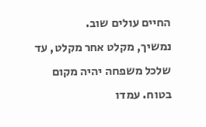החיים עולים שוב.
נמשיך, מקלט אחר מקלט, עד שלכל משפחה יהיה מקום בטוח. עמדו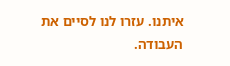איתנו. עזרו לנו לסיים את העבודה.